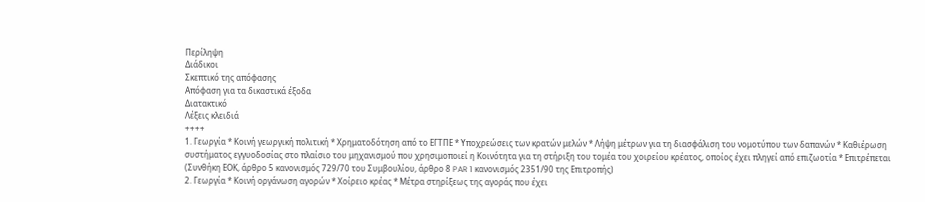Περίληψη
Διάδικοι
Σκεπτικό της απόφασης
Απόφαση για τα δικαστικά έξοδα
Διατακτικό
Λέξεις κλειδιά
++++
1. Γεωργία * Κοινή γεωργική πολιτική * Χρηματοδότηση από το ΕΓΤΠΕ * Υποχρεώσεις των κρατών μελών * Λήψη μέτρων για τη διασφάλιση του νομοτύπου των δαπανών * Καθιέρωση συστήματος εγγυοδοσίας στο πλαίσιο του μηχανισμού που χρησιμοποιεί η Κοινότητα για τη στήριξη του τομέα του χοιρείου κρέατος, οποίος έχει πληγεί από επιζωοτία * Επιτρέπεται
(Συνθήκη ΕΟΚ, άρθρο 5 κανονισμός 729/70 του Συμβουλίου, άρθρο 8 PAR 1 κανονισμός 2351/90 της Επιτροπής)
2. Γεωργία * Κοινή οργάνωση αγορών * Χοίρειο κρέας * Μέτρα στηρίξεως της αγοράς που έχει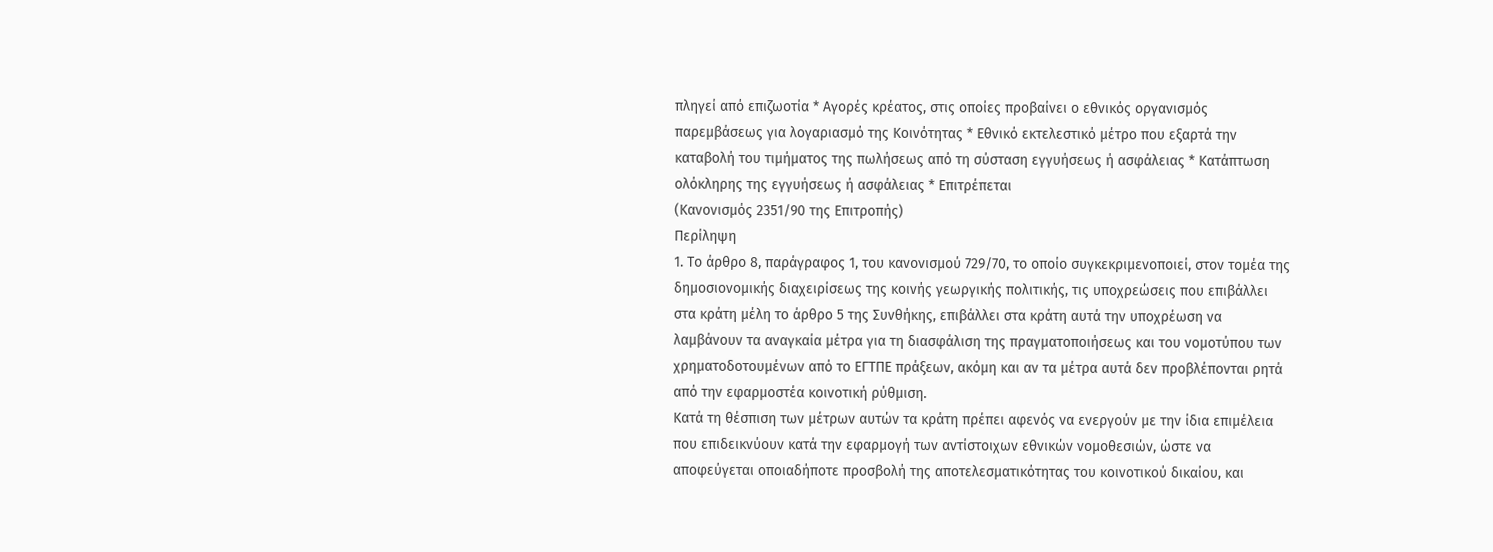πληγεί από επιζωοτία * Αγορές κρέατος, στις οποίες προβαίνει ο εθνικός οργανισμός παρεμβάσεως για λογαριασμό της Κοινότητας * Εθνικό εκτελεστικό μέτρο που εξαρτά την καταβολή του τιμήματος της πωλήσεως από τη σύσταση εγγυήσεως ή ασφάλειας * Κατάπτωση ολόκληρης της εγγυήσεως ή ασφάλειας * Επιτρέπεται
(Κανονισμός 2351/90 της Επιτροπής)
Περίληψη
1. Το άρθρο 8, παράγραφος 1, του κανονισμού 729/70, το οποίο συγκεκριμενοποιεί, στον τομέα της δημοσιονομικής διαχειρίσεως της κοινής γεωργικής πολιτικής, τις υποχρεώσεις που επιβάλλει στα κράτη μέλη το άρθρο 5 της Συνθήκης, επιβάλλει στα κράτη αυτά την υποχρέωση να λαμβάνουν τα αναγκαία μέτρα για τη διασφάλιση της πραγματοποιήσεως και του νομοτύπου των χρηματοδοτουμένων από το ΕΓΤΠΕ πράξεων, ακόμη και αν τα μέτρα αυτά δεν προβλέπονται ρητά από την εφαρμοστέα κοινοτική ρύθμιση.
Κατά τη θέσπιση των μέτρων αυτών τα κράτη πρέπει αφενός να ενεργούν με την ίδια επιμέλεια που επιδεικνύουν κατά την εφαρμογή των αντίστοιχων εθνικών νομοθεσιών, ώστε να αποφεύγεται οποιαδήποτε προσβολή της αποτελεσματικότητας του κοινοτικού δικαίου, και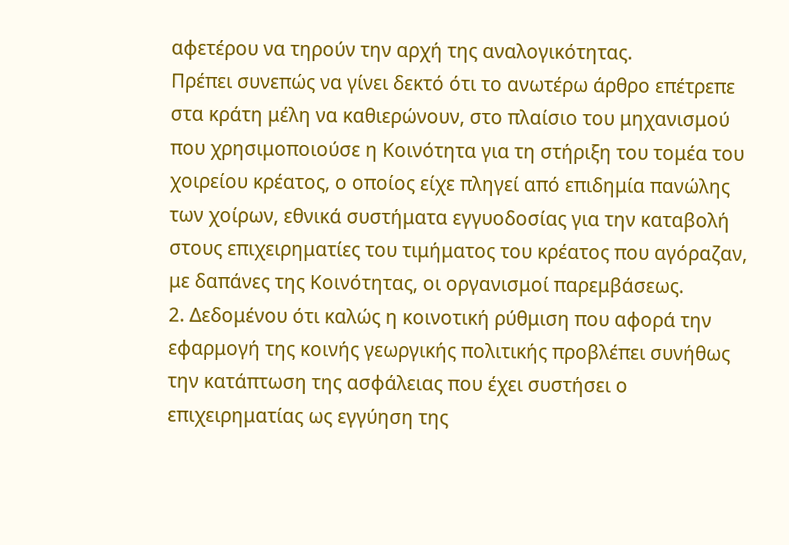αφετέρου να τηρούν την αρχή της αναλογικότητας.
Πρέπει συνεπώς να γίνει δεκτό ότι το ανωτέρω άρθρο επέτρεπε στα κράτη μέλη να καθιερώνουν, στο πλαίσιο του μηχανισμού που χρησιμοποιούσε η Κοινότητα για τη στήριξη του τομέα του χοιρείου κρέατος, ο οποίος είχε πληγεί από επιδημία πανώλης των χοίρων, εθνικά συστήματα εγγυοδοσίας για την καταβολή στους επιχειρηματίες του τιμήματος του κρέατος που αγόραζαν, με δαπάνες της Κοινότητας, οι οργανισμοί παρεμβάσεως.
2. Δεδομένου ότι καλώς η κοινοτική ρύθμιση που αφορά την εφαρμογή της κοινής γεωργικής πολιτικής προβλέπει συνήθως την κατάπτωση της ασφάλειας που έχει συστήσει ο επιχειρηματίας ως εγγύηση της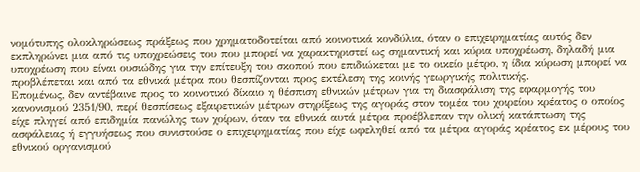νομότυπης ολοκληρώσεως πράξεως που χρηματοδοτείται από κοινοτικά κονδύλια, όταν ο επιχειρηματίας αυτός δεν εκπληρώνει μια από τις υποχρεώσεις του που μπορεί να χαρακτηριστεί ως σημαντική και κύρια υποχρέωση, δηλαδή μια υποχρέωση που είναι ουσιώδης για την επίτευξη του σκοπού που επιδιώκεται με το οικείο μέτρο, η ίδια κύρωση μπορεί να προβλέπεται και από τα εθνικά μέτρα που θεσπίζονται προς εκτέλεση της κοινής γεωργικής πολιτικής.
Επομένως, δεν αντέβαινε προς το κοινοτικό δίκαιο η θέσπιση εθνικών μέτρων για τη διασφάλιση της εφαρμογής του κανονισμού 2351/90, περί θεσπίσεως εξαιρετικών μέτρων στηρίξεως της αγοράς στον τομέα του χοιρείου κρέατος ο οποίος είχε πληγεί από επιδημία πανώλης των χοίρων, όταν τα εθνικά αυτά μέτρα προέβλεπαν την ολική κατάπτωση της ασφάλειας ή εγγυήσεως που συνιστούσε ο επιχειρηματίας που είχε ωφεληθεί από τα μέτρα αγοράς κρέατος εκ μέρους του εθνικού οργανισμού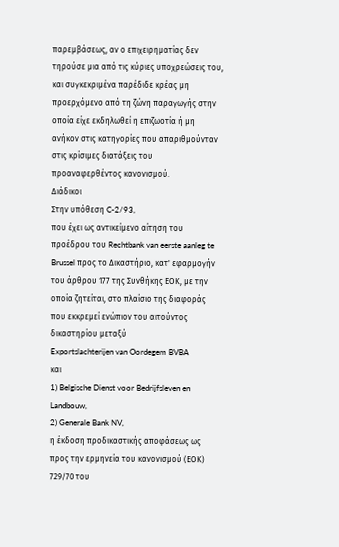παρεμβάσεως, αν ο επιχειρηματίας δεν τηρούσε μια από τις κύριες υποχρεώσεις του, και συγκεκριμένα παρέδιδε κρέας μη προερχόμενο από τη ζώνη παραγωγής στην οποία είχε εκδηλωθεί η επιζωοτία ή μη ανήκον στις κατηγορίες που απαριθμούνταν στις κρίσιμες διατάξεις του προαναφερθέντος κανονισμού.
Διάδικοι
Στην υπόθεση C-2/93,
που έχει ως αντικείμενο αίτηση του προέδρου του Rechtbank van eerste aanleg te Brussel προς το Δικαστήριο, κατ' εφαρμογήν του άρθρου 177 της Συνθήκης ΕΟΚ, με την οποία ζητείται, στο πλαίσιο της διαφοράς που εκκρεμεί ενώπιον του αιτούντος δικαστηρίου μεταξύ
Exportslachterijen van Oordegem BVBA
και
1) Belgische Dienst voor Bedrijfsleven en Landbouw,
2) Generale Bank NV,
η έκδοση προδικαστικής αποφάσεως ως προς την ερμηνεία του κανονισμού (ΕΟΚ) 729/70 του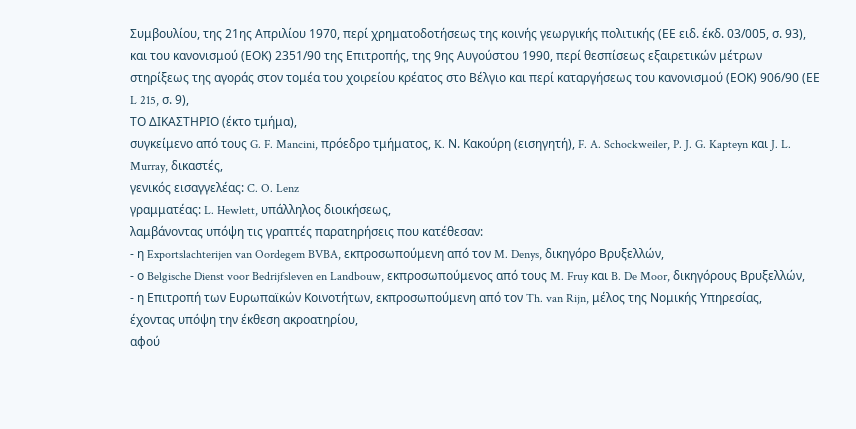Συμβουλίου, της 21ης Απριλίου 1970, περί χρηματοδοτήσεως της κοινής γεωργικής πολιτικής (ΕΕ ειδ. έκδ. 03/005, σ. 93), και του κανονισμού (ΕΟΚ) 2351/90 της Επιτροπής, της 9ης Αυγούστου 1990, περί θεσπίσεως εξαιρετικών μέτρων στηρίξεως της αγοράς στον τομέα του χοιρείου κρέατος στο Βέλγιο και περί καταργήσεως του κανονισμού (ΕΟΚ) 906/90 (ΕΕ L 215, σ. 9),
ΤΟ ΔΙΚΑΣΤΗΡΙΟ (έκτο τμήμα),
συγκείμενο από τους G. F. Mancini, πρόεδρο τμήματος, K. Ν. Κακούρη (εισηγητή), F. A. Schockweiler, P. J. G. Kapteyn και J. L. Murray, δικαστές,
γενικός εισαγγελέας: C. O. Lenz
γραμματέας: L. Hewlett, υπάλληλος διοικήσεως,
λαμβάνοντας υπόψη τις γραπτές παρατηρήσεις που κατέθεσαν:
- η Exportslachterijen van Oordegem BVBA, εκπροσωπούμενη από τον M. Denys, δικηγόρο Βρυξελλών,
- ο Belgische Dienst voor Bedrijfsleven en Landbouw, εκπροσωπούμενος από τους M. Fruy και B. De Moor, δικηγόρους Βρυξελλών,
- η Επιτροπή των Ευρωπαϊκών Κοινοτήτων, εκπροσωπούμενη από τον Th. van Rijn, μέλος της Νομικής Υπηρεσίας,
έχοντας υπόψη την έκθεση ακροατηρίου,
αφού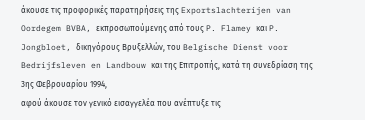άκουσε τις προφορικές παρατηρήσεις της Exportslachterijen van Oordegem BVBA, εκπροσωπούμενης από τους P. Flamey και P. Jongbloet, δικηγόρους Βρυξελλών, του Belgische Dienst voor Bedrijfsleven en Landbouw και της Επιτροπής, κατά τη συνεδρίαση της 3ης Φεβρουαρίου 1994,
αφού άκουσε τον γενικό εισαγγελέα που ανέπτυξε τις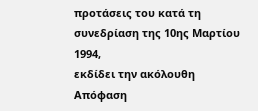προτάσεις του κατά τη συνεδρίαση της 10ης Μαρτίου 1994,
εκδίδει την ακόλουθη
Απόφαση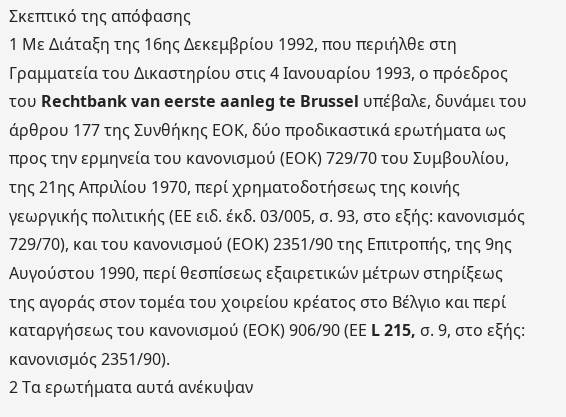Σκεπτικό της απόφασης
1 Με Διάταξη της 16ης Δεκεμβρίου 1992, που περιήλθε στη Γραμματεία του Δικαστηρίου στις 4 Ιανουαρίου 1993, ο πρόεδρος του Rechtbank van eerste aanleg te Brussel υπέβαλε, δυνάμει του άρθρου 177 της Συνθήκης ΕΟΚ, δύο προδικαστικά ερωτήματα ως προς την ερμηνεία του κανονισμού (ΕΟΚ) 729/70 του Συμβουλίου, της 21ης Απριλίου 1970, περί χρηματοδοτήσεως της κοινής γεωργικής πολιτικής (ΕΕ ειδ. έκδ. 03/005, σ. 93, στο εξής: κανονισμός 729/70), και του κανονισμού (ΕΟΚ) 2351/90 της Επιτροπής, της 9ης Αυγούστου 1990, περί θεσπίσεως εξαιρετικών μέτρων στηρίξεως της αγοράς στον τομέα του χοιρείου κρέατος στο Βέλγιο και περί καταργήσεως του κανονισμού (ΕΟΚ) 906/90 (ΕΕ L 215, σ. 9, στο εξής: κανονισμός 2351/90).
2 Τα ερωτήματα αυτά ανέκυψαν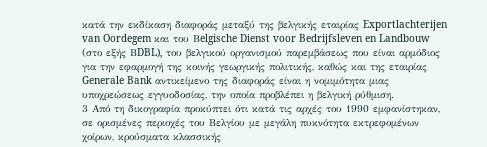κατά την εκδίκαση διαφοράς μεταξύ της βελγικής εταιρίας Exportlachterijen van Oordegem και του Βelgische Dienst voor Bedrijfsleven en Landbouw (στο εξής ΒDBL), του βελγικού οργανισμού παρεμβάσεως που είναι αρμόδιος για την εφαρμογή της κοινής γεωργικής πολιτικής, καθώς και της εταιρίας Generale Bank αντικείμενο της διαφοράς είναι η νομιμότητα μιας υποχρεώσεως εγγυοδοσίας, την οποία προβλέπει η βελγική ρύθμιση.
3 Από τη δικογραφία προκύπτει ότι κατά τις αρχές του 1990 εμφανίστηκαν, σε ορισμένες περιοχές του Βελγίου με μεγάλη πυκνότητα εκτρεφομένων χοίρων, κρούσματα κλασσικής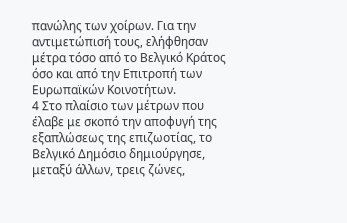πανώλης των χοίρων. Για την αντιμετώπισή τους, ελήφθησαν μέτρα τόσο από το Βελγικό Κράτος όσο και από την Επιτροπή των Ευρωπαϊκών Κοινοτήτων.
4 Στο πλαίσιο των μέτρων που έλαβε με σκοπό την αποφυγή της εξαπλώσεως της επιζωοτίας, το Βελγικό Δημόσιο δημιούργησε, μεταξύ άλλων, τρεις ζώνες,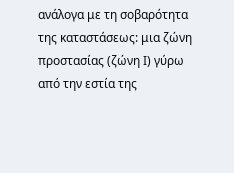ανάλογα με τη σοβαρότητα της καταστάσεως: μια ζώνη προστασίας (ζώνη Ι) γύρω από την εστία της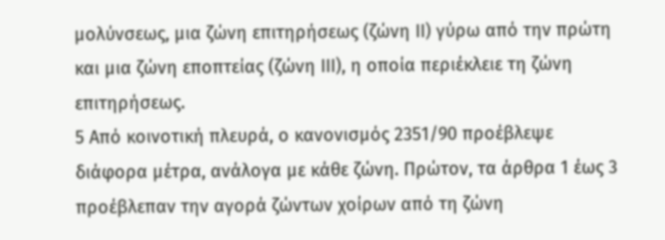μολύνσεως, μια ζώνη επιτηρήσεως (ζώνη ΙΙ) γύρω από την πρώτη και μια ζώνη εποπτείας (ζώνη ΙΙΙ), η οποία περιέκλειε τη ζώνη επιτηρήσεως.
5 Από κοινοτική πλευρά, ο κανονισμός 2351/90 προέβλεψε διάφορα μέτρα, ανάλογα με κάθε ζώνη. Πρώτον, τα άρθρα 1 έως 3 προέβλεπαν την αγορά ζώντων χοίρων από τη ζώνη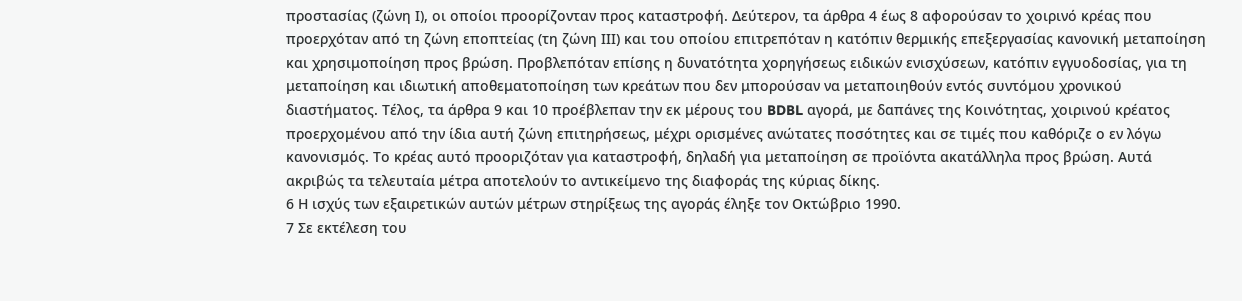προστασίας (ζώνη Ι), οι οποίοι προορίζονταν προς καταστροφή. Δεύτερον, τα άρθρα 4 έως 8 αφορούσαν το χοιρινό κρέας που προερχόταν από τη ζώνη εποπτείας (τη ζώνη ΙΙΙ) και του οποίου επιτρεπόταν η κατόπιν θερμικής επεξεργασίας κανονική μεταποίηση και χρησιμοποίηση προς βρώση. Προβλεπόταν επίσης η δυνατότητα χορηγήσεως ειδικών ενισχύσεων, κατόπιν εγγυοδοσίας, για τη μεταποίηση και ιδιωτική αποθεματοποίηση των κρεάτων που δεν μπορούσαν να μεταποιηθούν εντός συντόμου χρονικού διαστήματος. Τέλος, τα άρθρα 9 και 10 προέβλεπαν την εκ μέρους του BDBL αγορά, με δαπάνες της Κοινότητας, χοιρινού κρέατος προερχομένου από την ίδια αυτή ζώνη επιτηρήσεως, μέχρι ορισμένες ανώτατες ποσότητες και σε τιμές που καθόριζε ο εν λόγω κανονισμός. Το κρέας αυτό προοριζόταν για καταστροφή, δηλαδή για μεταποίηση σε προϊόντα ακατάλληλα προς βρώση. Αυτά ακριβώς τα τελευταία μέτρα αποτελούν το αντικείμενο της διαφοράς της κύριας δίκης.
6 Η ισχύς των εξαιρετικών αυτών μέτρων στηρίξεως της αγοράς έληξε τον Οκτώβριο 1990.
7 Σε εκτέλεση του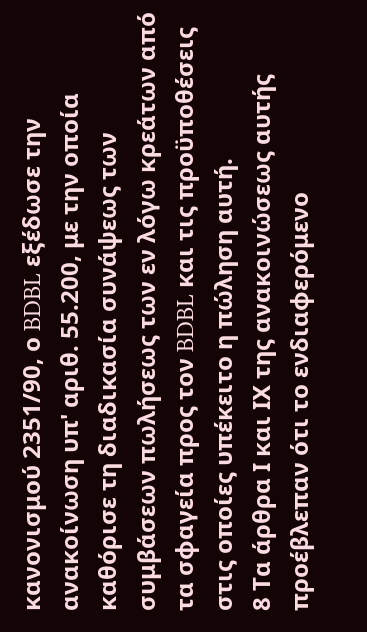κανονισμού 2351/90, ο BDBL εξέδωσε την ανακοίνωση υπ' αριθ. 55.200, με την οποία καθόρισε τη διαδικασία συνάψεως των συμβάσεων πωλήσεως των εν λόγω κρεάτων από τα σφαγεία προς τον BDBL και τις προϋποθέσεις στις οποίες υπέκειτο η πώληση αυτή.
8 Τα άρθρα Ι και ΙΧ της ανακοινώσεως αυτής προέβλεπαν ότι το ενδιαφερόμενο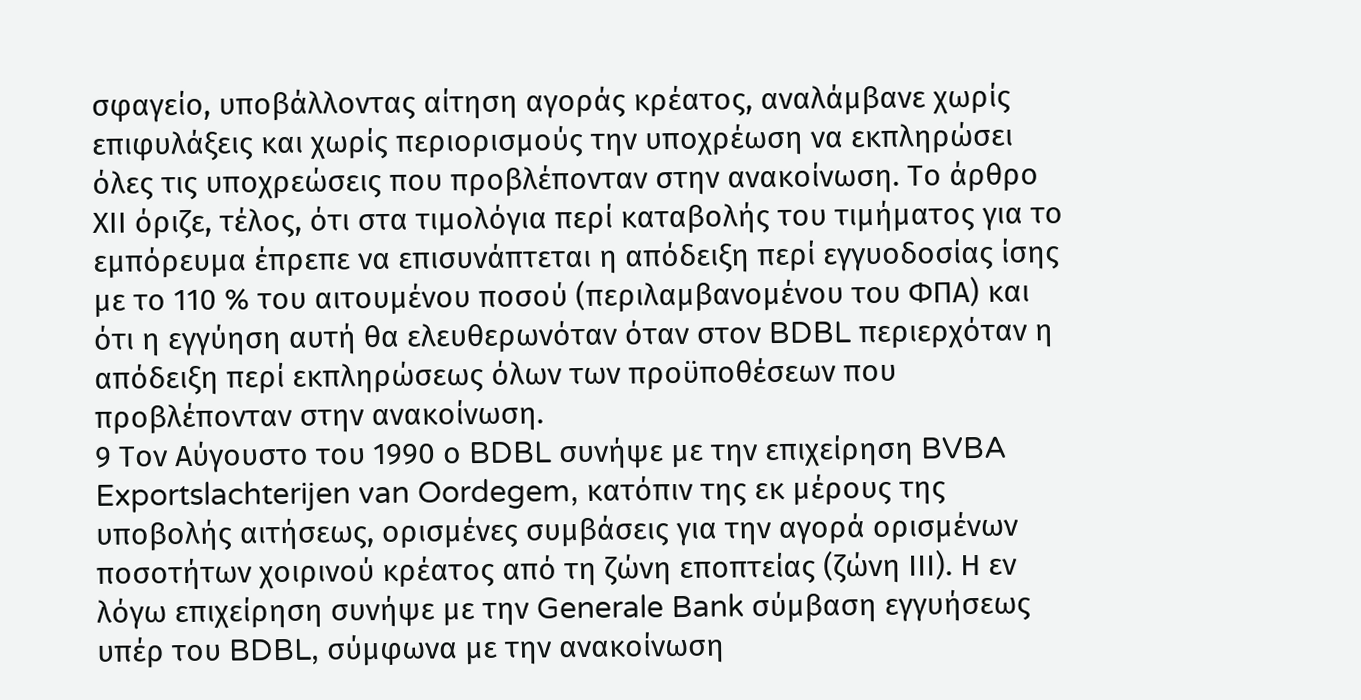σφαγείο, υποβάλλοντας αίτηση αγοράς κρέατος, αναλάμβανε χωρίς επιφυλάξεις και χωρίς περιορισμούς την υποχρέωση να εκπληρώσει όλες τις υποχρεώσεις που προβλέπονταν στην ανακοίνωση. Το άρθρο ΧΙΙ όριζε, τέλος, ότι στα τιμολόγια περί καταβολής του τιμήματος για το εμπόρευμα έπρεπε να επισυνάπτεται η απόδειξη περί εγγυοδοσίας ίσης με το 110 % του αιτουμένου ποσού (περιλαμβανομένου του ΦΠΑ) και ότι η εγγύηση αυτή θα ελευθερωνόταν όταν στον BDBL περιερχόταν η απόδειξη περί εκπληρώσεως όλων των προϋποθέσεων που προβλέπονταν στην ανακοίνωση.
9 Τον Αύγουστο του 1990 ο BDBL συνήψε με την επιχείρηση BVBA Exportslachterijen van Oordegem, κατόπιν της εκ μέρους της υποβολής αιτήσεως, ορισμένες συμβάσεις για την αγορά ορισμένων ποσοτήτων χοιρινού κρέατος από τη ζώνη εποπτείας (ζώνη ΙΙΙ). Η εν λόγω επιχείρηση συνήψε με την Generale Bank σύμβαση εγγυήσεως υπέρ του BDBL, σύμφωνα με την ανακοίνωση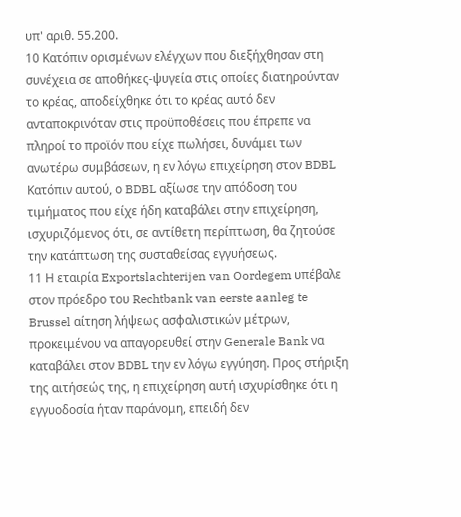υπ' αριθ. 55.200.
10 Κατόπιν ορισμένων ελέγχων που διεξήχθησαν στη συνέχεια σε αποθήκες-ψυγεία στις οποίες διατηρούνταν το κρέας, αποδείχθηκε ότι το κρέας αυτό δεν ανταποκρινόταν στις προϋποθέσεις που έπρεπε να πληροί το προϊόν που είχε πωλήσει, δυνάμει των ανωτέρω συμβάσεων, η εν λόγω επιχείρηση στον BDBL Κατόπιν αυτού, ο BDBL αξίωσε την απόδοση του τιμήματος που είχε ήδη καταβάλει στην επιχείρηση, ισχυριζόμενος ότι, σε αντίθετη περίπτωση, θα ζητούσε την κατάπτωση της συσταθείσας εγγυήσεως.
11 Η εταιρία Exportslachterijen van Oordegem υπέβαλε στον πρόεδρο του Rechtbank van eerste aanleg te Brussel αίτηση λήψεως ασφαλιστικών μέτρων, προκειμένου να απαγορευθεί στην Generale Bank να καταβάλει στον BDBL την εν λόγω εγγύηση. Προς στήριξη της αιτήσεώς της, η επιχείρηση αυτή ισχυρίσθηκε ότι η εγγυοδοσία ήταν παράνομη, επειδή δεν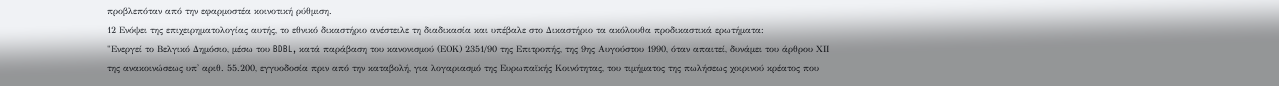προβλεπόταν από την εφαρμοστέα κοινοτική ρύθμιση.
12 Ενόψει της επιχειρηματολογίας αυτής, το εθνικό δικαστήριο ανέστειλε τη διαδικασία και υπέβαλε στο Δικαστήριο τα ακόλουθα προδικαστικά ερωτήματα:
"Ενεργεί το Βελγικό Δημόσιο, μέσω του BDBL, κατά παράβαση του κανονισμού (ΕΟΚ) 2351/90 της Επιτροπής, της 9ης Αυγούστου 1990, όταν απαιτεί, δυνάμει του άρθρου ΧΙΙ της ανακοινώσεως υπ' αριθ. 55.200, εγγυοδοσία πριν από την καταβολή, για λογαριασμό της Ευρωπαϊκής Κοινότητας, του τιμήματος της πωλήσεως χοιρινού κρέατος που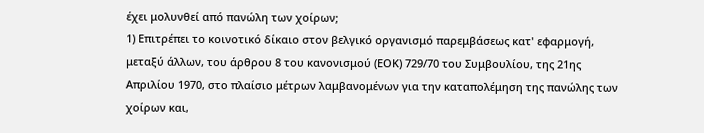έχει μολυνθεί από πανώλη των χοίρων;
1) Επιτρέπει το κοινοτικό δίκαιο στον βελγικό οργανισμό παρεμβάσεως κατ' εφαρμογή, μεταξύ άλλων, του άρθρου 8 του κανονισμού (ΕΟΚ) 729/70 του Συμβουλίου, της 21ης Απριλίου 1970, στο πλαίσιο μέτρων λαμβανομένων για την καταπολέμηση της πανώλης των χοίρων και,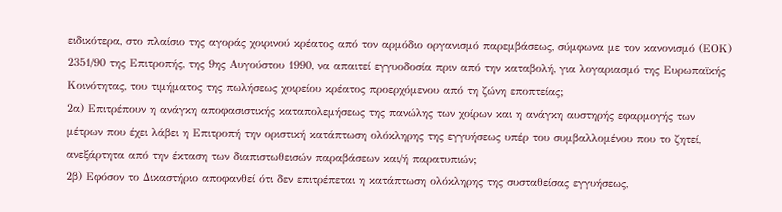ειδικότερα, στο πλαίσιο της αγοράς χοιρινού κρέατος από τον αρμόδιο οργανισμό παρεμβάσεως, σύμφωνα με τον κανονισμό (ΕΟΚ) 2351/90 της Επιτροπής, της 9ης Αυγούστου 1990, να απαιτεί εγγυοδοσία πριν από την καταβολή, για λογαριασμό της Ευρωπαϊκής Κοινότητας, του τιμήματος της πωλήσεως χοιρείου κρέατος προερχόμενου από τη ζώνη εποπτείας;
2α) Επιτρέπουν η ανάγκη αποφασιστικής καταπολεμήσεως της πανώλης των χοίρων και η ανάγκη αυστηρής εφαρμογής των μέτρων που έχει λάβει η Επιτροπή την οριστική κατάπτωση ολόκληρης της εγγυήσεως υπέρ του συμβαλλομένου που το ζητεί, ανεξάρτητα από την έκταση των διαπιστωθεισών παραβάσεων και/ή παρατυπιών;
2β) Εφόσον το Δικαστήριο αποφανθεί ότι δεν επιτρέπεται η κατάπτωση ολόκληρης της συσταθείσας εγγυήσεως,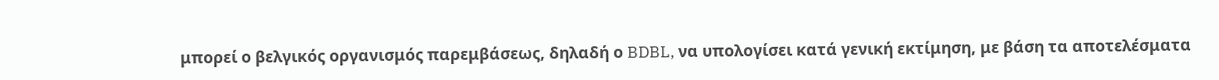μπορεί ο βελγικός οργανισμός παρεμβάσεως, δηλαδή ο BDBL, να υπολογίσει κατά γενική εκτίμηση, με βάση τα αποτελέσματα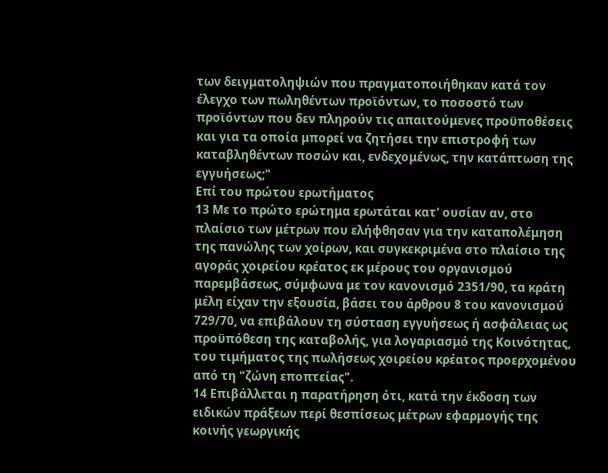των δειγματοληψιών που πραγματοποιήθηκαν κατά τον έλεγχο των πωληθέντων προϊόντων, το ποσοστό των προϊόντων που δεν πληρούν τις απαιτούμενες προϋποθέσεις και για τα οποία μπορεί να ζητήσει την επιστροφή των καταβληθέντων ποσών και, ενδεχομένως, την κατάπτωση της εγγυήσεως;"
Επί του πρώτου ερωτήματος
13 Με το πρώτο ερώτημα ερωτάται κατ' ουσίαν αν, στο πλαίσιο των μέτρων που ελήφθησαν για την καταπολέμηση της πανώλης των χοίρων, και συγκεκριμένα στο πλαίσιο της αγοράς χοιρείου κρέατος εκ μέρους του οργανισμού παρεμβάσεως, σύμφωνα με τον κανονισμό 2351/90, τα κράτη μέλη είχαν την εξουσία, βάσει του άρθρου 8 του κανονισμού 729/70, να επιβάλουν τη σύσταση εγγυήσεως ή ασφάλειας ως προϋπόθεση της καταβολής, για λογαριασμό της Κοινότητας, του τιμήματος της πωλήσεως χοιρείου κρέατος προερχομένου από τη "ζώνη εποπτείας".
14 Επιβάλλεται η παρατήρηση ότι, κατά την έκδοση των ειδικών πράξεων περί θεσπίσεως μέτρων εφαρμογής της κοινής γεωργικής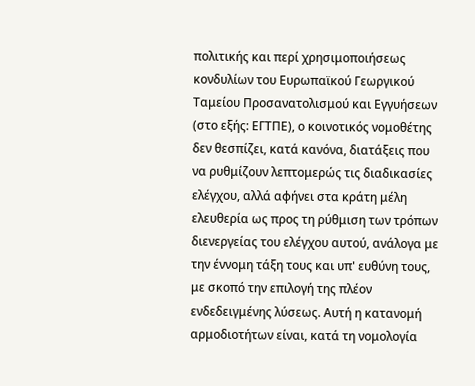πολιτικής και περί χρησιμοποιήσεως κονδυλίων του Ευρωπαϊκού Γεωργικού Ταμείου Προσανατολισμού και Εγγυήσεων (στο εξής: ΕΓΤΠΕ), ο κοινοτικός νομοθέτης δεν θεσπίζει, κατά κανόνα, διατάξεις που να ρυθμίζουν λεπτομερώς τις διαδικασίες ελέγχου, αλλά αφήνει στα κράτη μέλη ελευθερία ως προς τη ρύθμιση των τρόπων διενεργείας του ελέγχου αυτού, ανάλογα με την έννομη τάξη τους και υπ' ευθύνη τους, με σκοπό την επιλογή της πλέον ενδεδειγμένης λύσεως. Αυτή η κατανομή αρμοδιοτήτων είναι, κατά τη νομολογία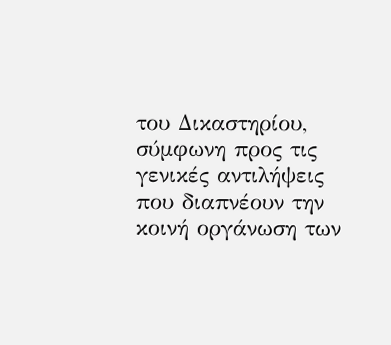του Δικαστηρίου, σύμφωνη προς τις γενικές αντιλήψεις που διαπνέουν την κοινή οργάνωση των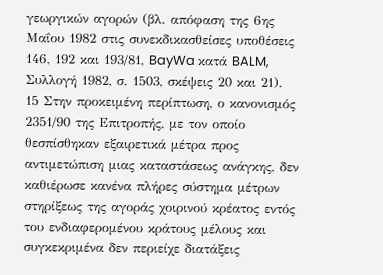γεωργικών αγορών (βλ. απόφαση της 6ης Μαΐου 1982 στις συνεκδικασθείσες υποθέσεις 146, 192 και 193/81, BayWa κατά BALM, Συλλογή 1982, σ. 1503, σκέψεις 20 και 21).
15 Στην προκειμένη περίπτωση, ο κανονισμός 2351/90 της Επιτροπής, με τον οποίο θεσπίσθηκαν εξαιρετικά μέτρα προς αντιμετώπιση μιας καταστάσεως ανάγκης, δεν καθιέρωσε κανένα πλήρες σύστημα μέτρων στηρίξεως της αγοράς χοιρινού κρέατος εντός του ενδιαφερομένου κράτους μέλους και συγκεκριμένα δεν περιείχε διατάξεις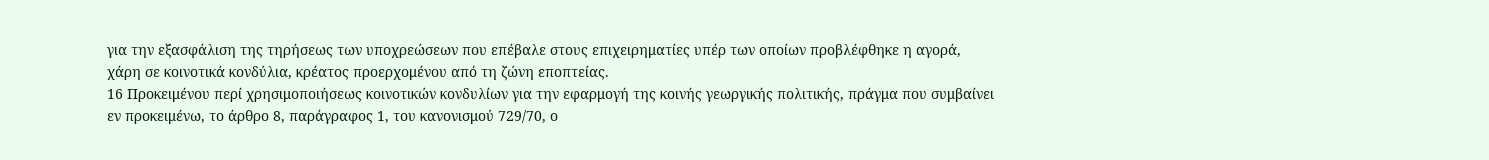για την εξασφάλιση της τηρήσεως των υποχρεώσεων που επέβαλε στους επιχειρηματίες υπέρ των οποίων προβλέφθηκε η αγορά, χάρη σε κοινοτικά κονδύλια, κρέατος προερχομένου από τη ζώνη εποπτείας.
16 Προκειμένου περί χρησιμοποιήσεως κοινοτικών κονδυλίων για την εφαρμογή της κοινής γεωργικής πολιτικής, πράγμα που συμβαίνει εν προκειμένω, το άρθρο 8, παράγραφος 1, του κανονισμού 729/70, ο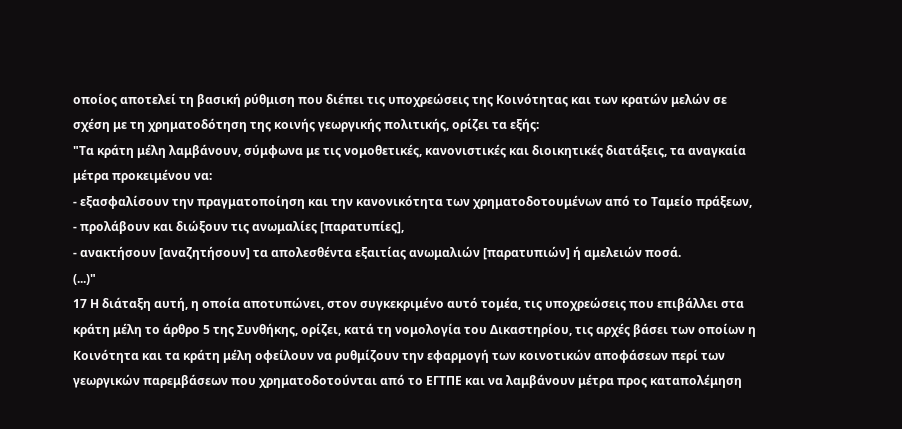οποίος αποτελεί τη βασική ρύθμιση που διέπει τις υποχρεώσεις της Κοινότητας και των κρατών μελών σε σχέση με τη χρηματοδότηση της κοινής γεωργικής πολιτικής, ορίζει τα εξής:
"Τα κράτη μέλη λαμβάνουν, σύμφωνα με τις νομοθετικές, κανονιστικές και διοικητικές διατάξεις, τα αναγκαία μέτρα προκειμένου να:
- εξασφαλίσουν την πραγματοποίηση και την κανονικότητα των χρηματοδοτουμένων από το Ταμείο πράξεων,
- προλάβουν και διώξουν τις ανωμαλίες [παρατυπίες],
- ανακτήσουν [αναζητήσουν] τα απολεσθέντα εξαιτίας ανωμαλιών [παρατυπιών] ή αμελειών ποσά.
(...)"
17 Η διάταξη αυτή, η οποία αποτυπώνει, στον συγκεκριμένο αυτό τομέα, τις υποχρεώσεις που επιβάλλει στα κράτη μέλη το άρθρο 5 της Συνθήκης, ορίζει, κατά τη νομολογία του Δικαστηρίου, τις αρχές βάσει των οποίων η Κοινότητα και τα κράτη μέλη οφείλουν να ρυθμίζουν την εφαρμογή των κοινοτικών αποφάσεων περί των γεωργικών παρεμβάσεων που χρηματοδοτούνται από το ΕΓΤΠΕ και να λαμβάνουν μέτρα προς καταπολέμηση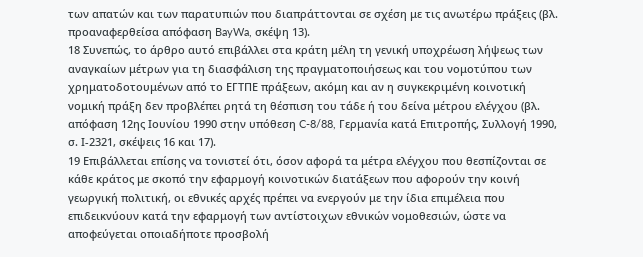των απατών και των παρατυπιών που διαπράττονται σε σχέση με τις ανωτέρω πράξεις (βλ. προαναφερθείσα απόφαση BayWa, σκέψη 13).
18 Συνεπώς, το άρθρο αυτό επιβάλλει στα κράτη μέλη τη γενική υποχρέωση λήψεως των αναγκαίων μέτρων για τη διασφάλιση της πραγματοποιήσεως και του νομοτύπου των χρηματοδοτουμένων από το ΕΓΤΠΕ πράξεων, ακόμη και αν η συγκεκριμένη κοινοτική νομική πράξη δεν προβλέπει ρητά τη θέσπιση του τάδε ή του δείνα μέτρου ελέγχου (βλ. απόφαση 12ης Ιουνίου 1990 στην υπόθεση C-8/88, Γερμανία κατά Επιτροπής, Συλλογή 1990, σ. Ι-2321, σκέψεις 16 και 17).
19 Επιβάλλεται επίσης να τονιστεί ότι, όσον αφορά τα μέτρα ελέγχου που θεσπίζονται σε κάθε κράτος με σκοπό την εφαρμογή κοινοτικών διατάξεων που αφορούν την κοινή γεωργική πολιτική, οι εθνικές αρχές πρέπει να ενεργούν με την ίδια επιμέλεια που επιδεικνύουν κατά την εφαρμογή των αντίστοιχων εθνικών νομοθεσιών, ώστε να αποφεύγεται οποιαδήποτε προσβολή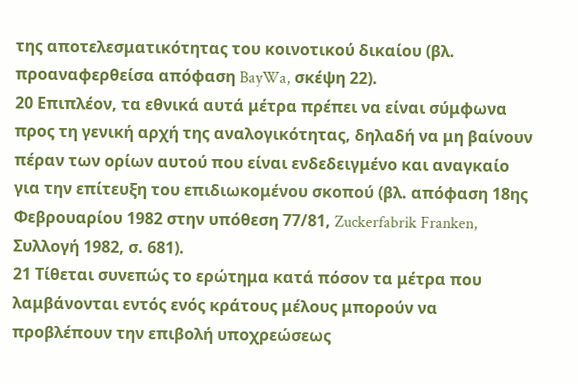της αποτελεσματικότητας του κοινοτικού δικαίου (βλ. προαναφερθείσα απόφαση BayWa, σκέψη 22).
20 Επιπλέον, τα εθνικά αυτά μέτρα πρέπει να είναι σύμφωνα προς τη γενική αρχή της αναλογικότητας, δηλαδή να μη βαίνουν πέραν των ορίων αυτού που είναι ενδεδειγμένο και αναγκαίο για την επίτευξη του επιδιωκομένου σκοπού (βλ. απόφαση 18ης Φεβρουαρίου 1982 στην υπόθεση 77/81, Zuckerfabrik Franken, Συλλογή 1982, σ. 681).
21 Τίθεται συνεπώς το ερώτημα κατά πόσον τα μέτρα που λαμβάνονται εντός ενός κράτους μέλους μπορούν να προβλέπουν την επιβολή υποχρεώσεως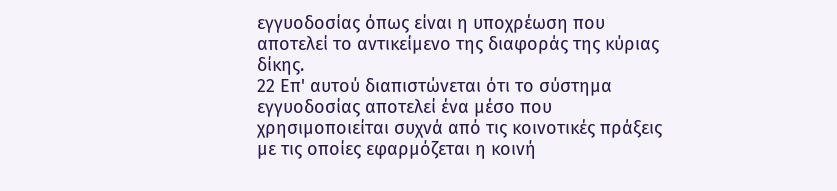εγγυοδοσίας όπως είναι η υποχρέωση που αποτελεί το αντικείμενο της διαφοράς της κύριας δίκης.
22 Επ' αυτού διαπιστώνεται ότι το σύστημα εγγυοδοσίας αποτελεί ένα μέσο που χρησιμοποιείται συχνά από τις κοινοτικές πράξεις με τις οποίες εφαρμόζεται η κοινή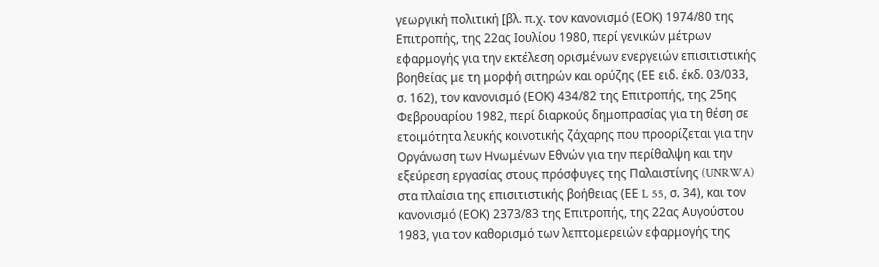γεωργική πολιτική [βλ. π.χ. τον κανονισμό (ΕΟΚ) 1974/80 της Επιτροπής, της 22ας Ιουλίου 1980, περί γενικών μέτρων εφαρμογής για την εκτέλεση ορισμένων ενεργειών επισιτιστικής βοηθείας με τη μορφή σιτηρών και ορύζης (ΕΕ ειδ. έκδ. 03/033, σ. 162), τον κανονισμό (ΕΟΚ) 434/82 της Επιτροπής, της 25ης Φεβρουαρίου 1982, περί διαρκούς δημοπρασίας για τη θέση σε ετοιμότητα λευκής κοινοτικής ζάχαρης που προορίζεται για την Οργάνωση των Ηνωμένων Εθνών για την περίθαλψη και την εξεύρεση εργασίας στους πρόσφυγες της Παλαιστίνης (UNRWA) στα πλαίσια της επισιτιστικής βοήθειας (ΕΕ L 55, σ. 34), και τον κανονισμό (ΕΟΚ) 2373/83 της Επιτροπής, της 22ας Αυγούστου 1983, για τον καθορισμό των λεπτομερειών εφαρμογής της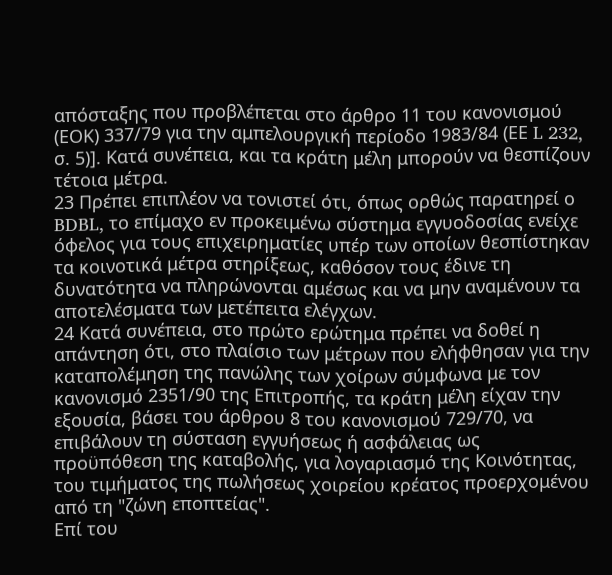απόσταξης που προβλέπεται στο άρθρο 11 του κανονισμού (ΕΟΚ) 337/79 για την αμπελουργική περίοδο 1983/84 (ΕΕ L 232, σ. 5)]. Κατά συνέπεια, και τα κράτη μέλη μπορούν να θεσπίζουν τέτοια μέτρα.
23 Πρέπει επιπλέον να τονιστεί ότι, όπως ορθώς παρατηρεί ο BDBL, το επίμαχο εν προκειμένω σύστημα εγγυοδοσίας ενείχε όφελος για τους επιχειρηματίες υπέρ των οποίων θεσπίστηκαν τα κοινοτικά μέτρα στηρίξεως, καθόσον τους έδινε τη δυνατότητα να πληρώνονται αμέσως και να μην αναμένουν τα αποτελέσματα των μετέπειτα ελέγχων.
24 Κατά συνέπεια, στο πρώτο ερώτημα πρέπει να δοθεί η απάντηση ότι, στο πλαίσιο των μέτρων που ελήφθησαν για την καταπολέμηση της πανώλης των χοίρων σύμφωνα με τον κανονισμό 2351/90 της Επιτροπής, τα κράτη μέλη είχαν την εξουσία, βάσει του άρθρου 8 του κανονισμού 729/70, να επιβάλουν τη σύσταση εγγυήσεως ή ασφάλειας ως προϋπόθεση της καταβολής, για λογαριασμό της Κοινότητας, του τιμήματος της πωλήσεως χοιρείου κρέατος προερχομένου από τη "ζώνη εποπτείας".
Επί του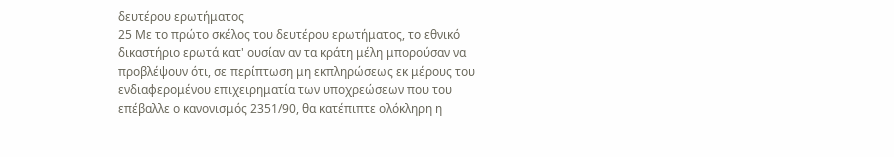δευτέρου ερωτήματος
25 Με το πρώτο σκέλος του δευτέρου ερωτήματος, το εθνικό δικαστήριο ερωτά κατ' ουσίαν αν τα κράτη μέλη μπορούσαν να προβλέψουν ότι, σε περίπτωση μη εκπληρώσεως εκ μέρους του ενδιαφερομένου επιχειρηματία των υποχρεώσεων που του επέβαλλε ο κανονισμός 2351/90, θα κατέπιπτε ολόκληρη η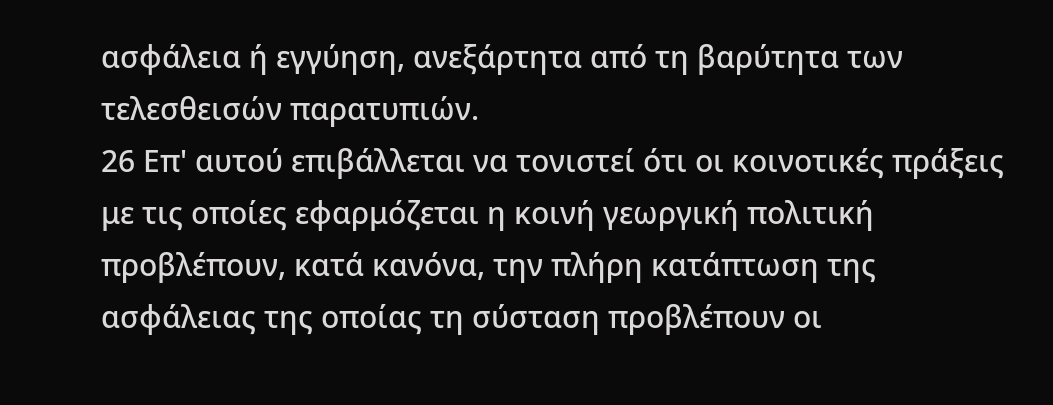ασφάλεια ή εγγύηση, ανεξάρτητα από τη βαρύτητα των τελεσθεισών παρατυπιών.
26 Επ' αυτού επιβάλλεται να τονιστεί ότι οι κοινοτικές πράξεις με τις οποίες εφαρμόζεται η κοινή γεωργική πολιτική προβλέπουν, κατά κανόνα, την πλήρη κατάπτωση της ασφάλειας της οποίας τη σύσταση προβλέπουν οι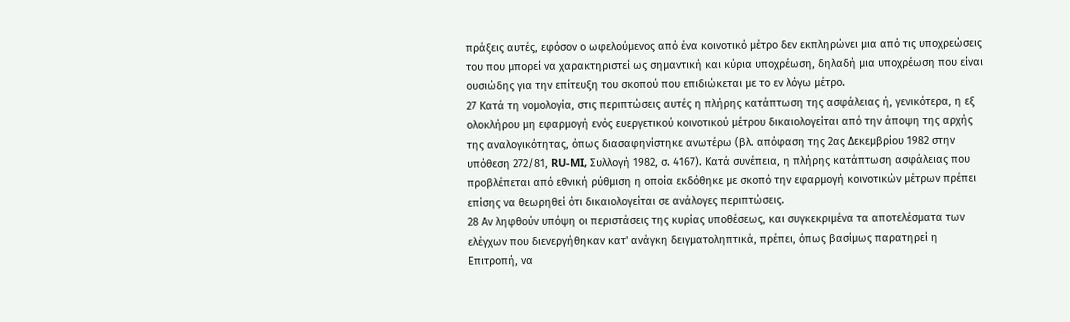πράξεις αυτές, εφόσον ο ωφελούμενος από ένα κοινοτικό μέτρο δεν εκπληρώνει μια από τις υποχρεώσεις του που μπορεί να χαρακτηριστεί ως σημαντική και κύρια υποχρέωση, δηλαδή μια υποχρέωση που είναι ουσιώδης για την επίτευξη του σκοπού που επιδιώκεται με το εν λόγω μέτρο.
27 Κατά τη νομολογία, στις περιπτώσεις αυτές η πλήρης κατάπτωση της ασφάλειας ή, γενικότερα, η εξ ολοκλήρου μη εφαρμογή ενός ευεργετικού κοινοτικού μέτρου δικαιολογείται από την άποψη της αρχής της αναλογικότητας, όπως διασαφηνίστηκε ανωτέρω (βλ. απόφαση της 2ας Δεκεμβρίου 1982 στην υπόθεση 272/81, RU-MI, Συλλογή 1982, σ. 4167). Κατά συνέπεια, η πλήρης κατάπτωση ασφάλειας που προβλέπεται από εθνική ρύθμιση η οποία εκδόθηκε με σκοπό την εφαρμογή κοινοτικών μέτρων πρέπει επίσης να θεωρηθεί ότι δικαιολογείται σε ανάλογες περιπτώσεις.
28 Αν ληφθούν υπόψη οι περιστάσεις της κυρίας υποθέσεως, και συγκεκριμένα τα αποτελέσματα των ελέγχων που διενεργήθηκαν κατ' ανάγκη δειγματοληπτικά, πρέπει, όπως βασίμως παρατηρεί η Επιτροπή, να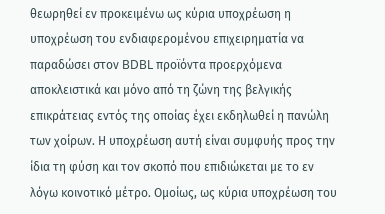θεωρηθεί εν προκειμένω ως κύρια υποχρέωση η υποχρέωση του ενδιαφερομένου επιχειρηματία να παραδώσει στον BDBL προϊόντα προερχόμενα αποκλειστικά και μόνο από τη ζώνη της βελγικής επικράτειας εντός της οποίας έχει εκδηλωθεί η πανώλη των χοίρων. Η υποχρέωση αυτή είναι συμφυής προς την ίδια τη φύση και τον σκοπό που επιδιώκεται με το εν λόγω κοινοτικό μέτρο. Ομοίως, ως κύρια υποχρέωση του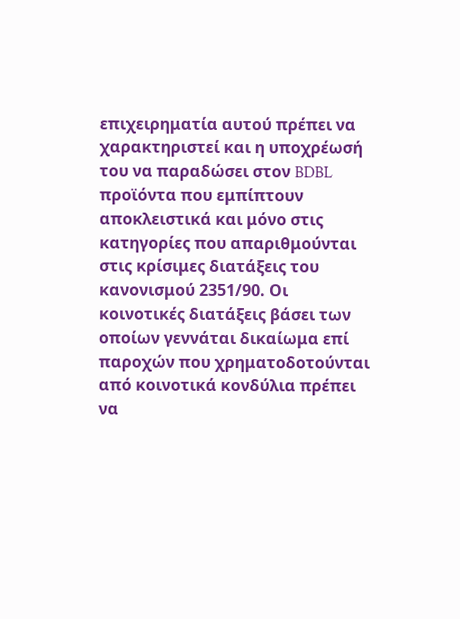επιχειρηματία αυτού πρέπει να χαρακτηριστεί και η υποχρέωσή του να παραδώσει στον BDBL προϊόντα που εμπίπτουν αποκλειστικά και μόνο στις κατηγορίες που απαριθμούνται στις κρίσιμες διατάξεις του κανονισμού 2351/90. Οι κοινοτικές διατάξεις βάσει των οποίων γεννάται δικαίωμα επί παροχών που χρηματοδοτούνται από κοινοτικά κονδύλια πρέπει να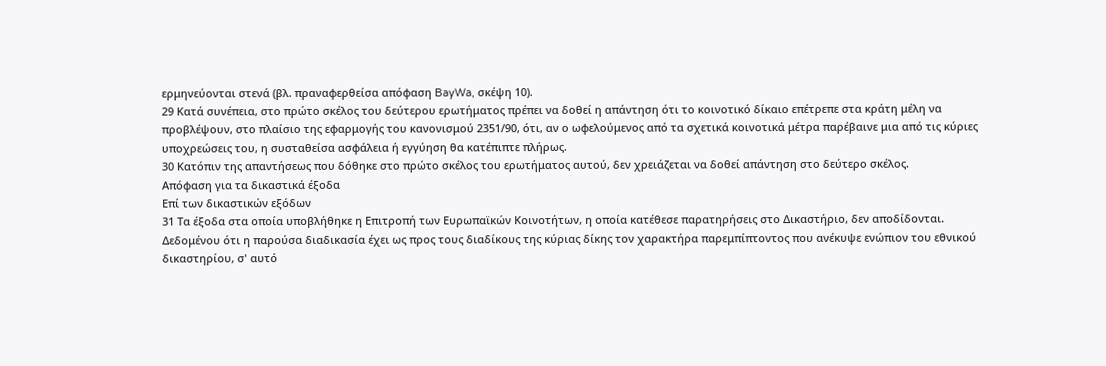ερμηνεύονται στενά (βλ. πραναφερθείσα απόφαση BayWa, σκέψη 10).
29 Κατά συνέπεια, στο πρώτο σκέλος του δεύτερου ερωτήματος πρέπει να δοθεί η απάντηση ότι το κοινοτικό δίκαιο επέτρεπε στα κράτη μέλη να προβλέψουν, στο πλαίσιο της εφαρμογής του κανονισμού 2351/90, ότι, αν ο ωφελούμενος από τα σχετικά κοινοτικά μέτρα παρέβαινε μια από τις κύριες υποχρεώσεις του, η συσταθείσα ασφάλεια ή εγγύηση θα κατέπιπτε πλήρως.
30 Κατόπιν της απαντήσεως που δόθηκε στο πρώτο σκέλος του ερωτήματος αυτού, δεν χρειάζεται να δοθεί απάντηση στο δεύτερο σκέλος.
Απόφαση για τα δικαστικά έξοδα
Επί των δικαστικών εξόδων
31 Τα έξοδα στα οποία υποβλήθηκε η Επιτροπή των Ευρωπαϊκών Κοινοτήτων, η οποία κατέθεσε παρατηρήσεις στο Δικαστήριο, δεν αποδίδονται. Δεδομένου ότι η παρούσα διαδικασία έχει ως προς τους διαδίκους της κύριας δίκης τον χαρακτήρα παρεμπίπτοντος που ανέκυψε ενώπιον του εθνικού δικαστηρίου, σ' αυτό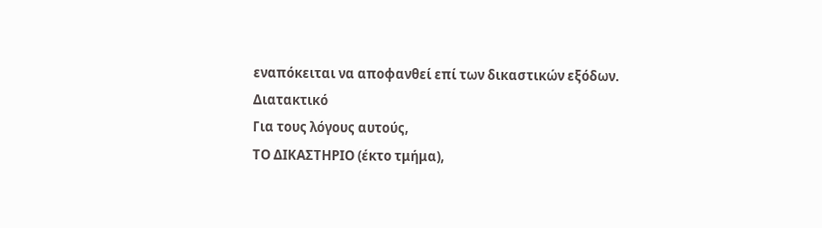εναπόκειται να αποφανθεί επί των δικαστικών εξόδων.
Διατακτικό
Για τους λόγους αυτούς,
ΤΟ ΔΙΚΑΣΤΗΡΙΟ (έκτο τμήμα),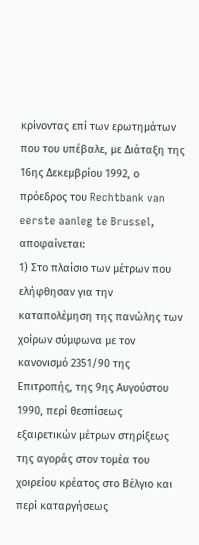κρίνοντας επί των ερωτημάτων που του υπέβαλε, με Διάταξη της 16ης Δεκεμβρίου 1992, ο πρόεδρος του Rechtbank van eerste aanleg te Brussel, αποφαίνεται:
1) Στο πλαίσιο των μέτρων που ελήφθησαν για την καταπολέμηση της πανώλης των χοίρων σύμφωνα με τον κανονισμό 2351/90 της Επιτροπής, της 9ης Αυγούστου 1990, περί θεσπίσεως εξαιρετικών μέτρων στηρίξεως της αγοράς στον τομέα του χοιρείου κρέατος στο Βέλγιο και περί καταργήσεως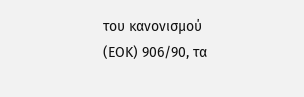του κανονισμού (ΕΟΚ) 906/90, τα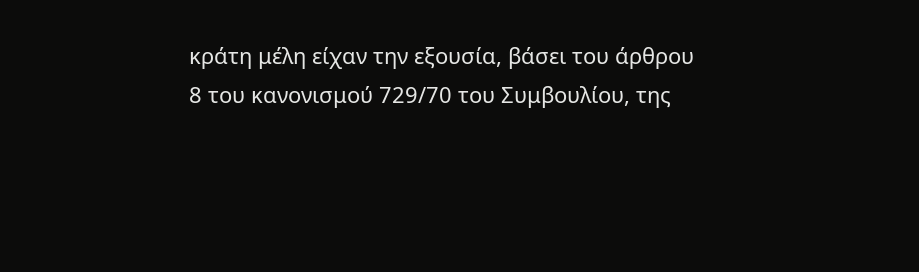κράτη μέλη είχαν την εξουσία, βάσει του άρθρου 8 του κανονισμού 729/70 του Συμβουλίου, της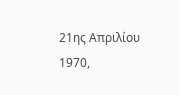21ης Απριλίου 1970,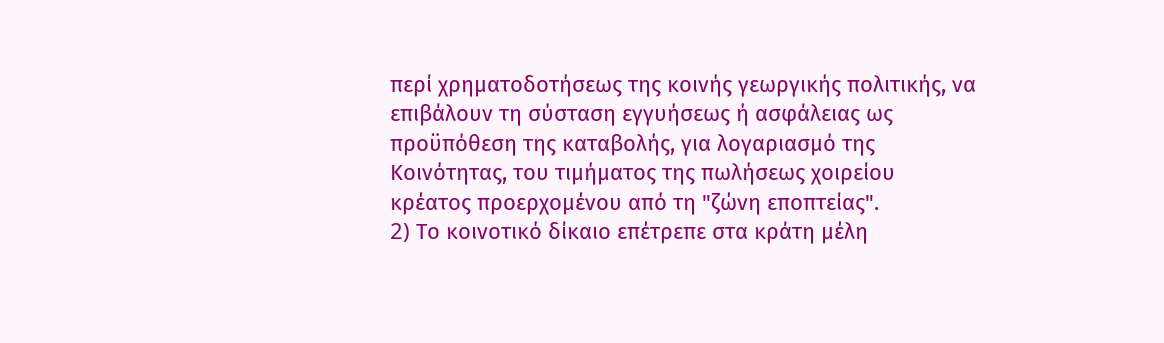περί χρηματοδοτήσεως της κοινής γεωργικής πολιτικής, να επιβάλουν τη σύσταση εγγυήσεως ή ασφάλειας ως προϋπόθεση της καταβολής, για λογαριασμό της Κοινότητας, του τιμήματος της πωλήσεως χοιρείου κρέατος προερχομένου από τη "ζώνη εποπτείας".
2) Tο κοινοτικό δίκαιο επέτρεπε στα κράτη μέλη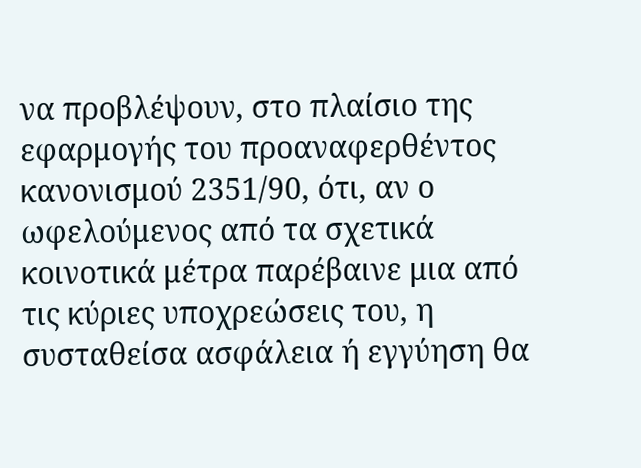να προβλέψουν, στο πλαίσιο της εφαρμογής του προαναφερθέντος κανονισμού 2351/90, ότι, αν ο ωφελούμενος από τα σχετικά κοινοτικά μέτρα παρέβαινε μια από τις κύριες υποχρεώσεις του, η συσταθείσα ασφάλεια ή εγγύηση θα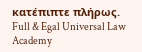κατέπιπτε πλήρως.
Full & Egal Universal Law Academy